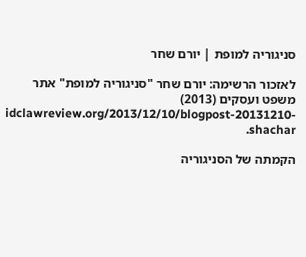סניגוריה למופת | יורם שחר

לאזכור הרשימה: יורם שחר "סניגוריה למופת" אתר משפט ועסקים (2013) idclawreview.org/2013/12/10/blogpost-20131210-shachar.

הקמתה של הסניגוריה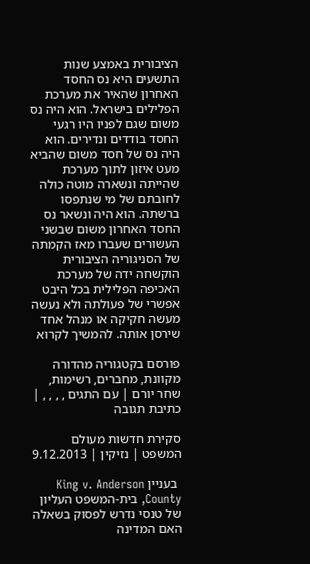הציבורית באמצע שנות התשעים היא נס החסד האחרון שהאיר את מערכת הפלילים בישראל. הוא היה נס משום שגם לפניו היו רגעי החסד בודדים ונדירים. הוא היה נס של חסד משום שהביא מעט איזון לתוך מערכת שהייתה ונשארה מוטה כולה לחובתם של מי שנתפסו ברשתה. הוא היה ונשאר נס החסד האחרון משום שבשני העשורים שעברו מאז הקמתה של הסניגוריה הציבורית הוקשחה ידה של מערכת האכיפה הפלילית בכל היבט אפשרי של פעולתה ולא נעשה מעשה חקיקה או מנהל אחד שירסן אותה. להמשיך לקרוא

פורסם בקטגוריה מהדורה מקוונת, מחברים, רשימות, שחר יורם | עם התגים , , , , | כתיבת תגובה

סקירת חדשות מעולם המשפט | נזיקין | 9.12.2013

 בעניין King v. Anderson County, בית-המשפט העליון של טנסי נדרש לפסוק בשאלה האם המדינה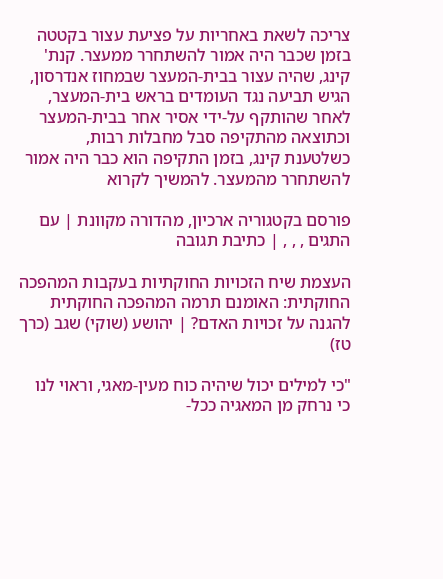צריכה לשאת באחריות על פציעת עצור בקטטה בזמן שכבר היה אמור להשתחרר ממעצר. קנת' קינג, שהיה עצור בבית-המעצר שבמחוז אנדרסון, הגיש תביעה נגד העומדים בראש בית-המעצר, לאחר שהותקף על-ידי אסיר אחר בבית-המעצר וכתוצאה מהתקיפה סבל מחבלות רבות, כשלטענת קינג, בזמן התקיפה הוא כבר היה אמור להשתחרר מהמעצר. להמשיך לקרוא

פורסם בקטגוריה ארכיון, מהדורה מקוונת | עם התגים , , , | כתיבת תגובה

העצמת שיח הזכויות החוקתיות בעקבות המהפכה החוקתית: האומנם תרמה המהפכה החוקתית להגנה על זכויות האדם? | יהושע (שוקי) שגב (כרך טז)

"כי למילים יכול שיהיה כוח מעין-מאגי, וראוי לנו כי נרחק מן המאגיה ככל-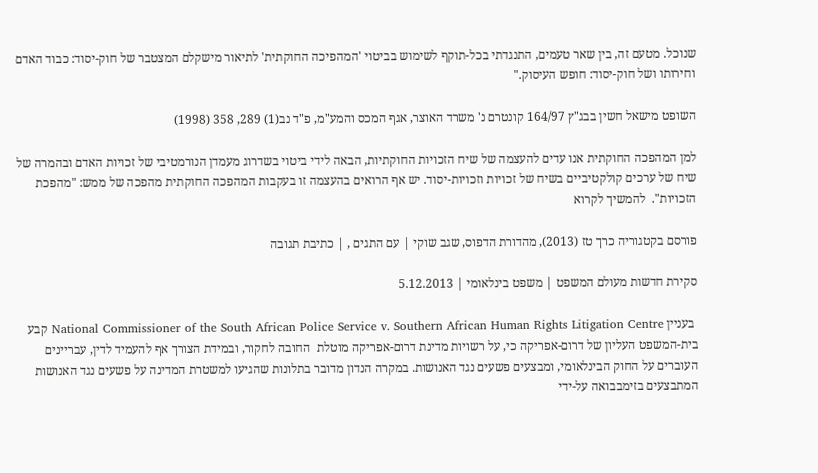שנוכל. מטעם זה, בין שאר טעמים, התנגדתי בכל-תוקף לשימוש בביטוי 'המהפיכה החוקתית' לתיאור מישקלם המצטבר של חוק-יסוד: כבוד האדם וחירותו ושל חוק-יסוד: חופש העיסוק."

השופט מישאל חשין בבג"ץ 164/97 קונטרם נ' משרד האוצר, אגף המכס והמע"מ, פ"ד נב(1) 289, 358 (1998)

למן המהפכה החוקתית אנו עדים להעצמה של שיח הזכויות החוקתיות, הבאה לידי ביטוי בשדרוג מעמדן הנורמטיבי של זכויות האדם ובהמרה של שיח של ערכים קולקטיביים בשיח של זכויות וזכויות-יסוד. יש אף הרואים בהעצמה זו בעקבות המהפכה החוקתית מהפכה של ממש: "מהפכת הזכויות".  להמשיך לקרוא

פורסם בקטגוריה כרך טז (2013), מהדורת הדפוס, שגב שוקי | עם התגים , | כתיבת תגובה

סקירת חדשות מעולם המשפט | משפט בינלאומי | 5.12.2013

 בעניין National Commissioner of the South African Police Service v. Southern African Human Rights Litigation Centre קבע בית-המשפט העליון של דרום-אפריקה כי, על רשויות מדינת דרום-אפריקה מוטלת  החובה לחקור, ובמידת הצורך אף להעמיד לדין, עבריינים העוברים על החוק הבינלאומי, ומבצעים פשעים נגד האנושות. במקרה הנדון מדובר בתלונות שהגיעו למשטרת המדינה על פשעים נגד האנושות המתבצעים בזימבבואה על-ידי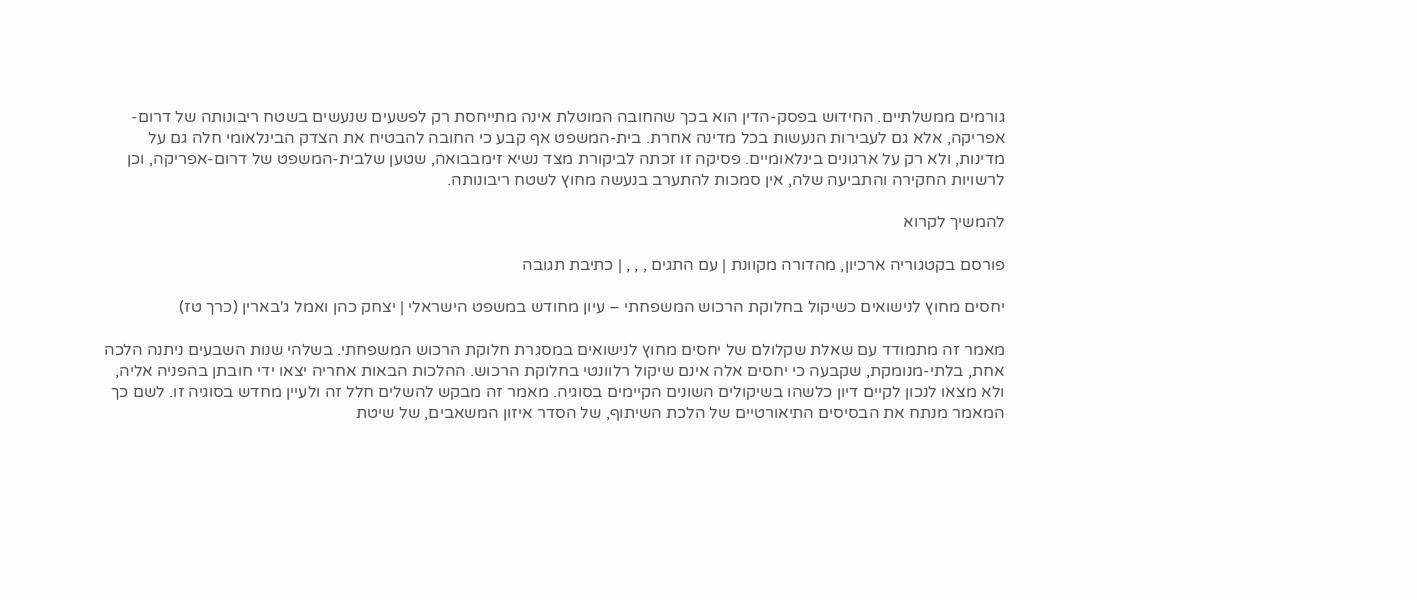גורמים ממשלתיים. החידוש בפסק-הדין הוא בכך שהחובה המוטלת אינה מתייחסת רק לפשעים שנעשים בשטח ריבונותה של דרום-אפריקה, אלא גם לעבירות הנעשות בכל מדינה אחרת. בית-המשפט אף קבע כי החובה להבטיח את הצדק הבינלאומי חלה גם על מדינות, ולא רק על ארגונים בינלאומיים. פסיקה זו זכתה לביקורת מצד נשיא זימבבואה, שטען שלבית-המשפט של דרום-אפריקה, וכן לרשויות החקירה והתביעה שלה, אין סמכות להתערב בנעשה מחוץ לשטח ריבונותה.

להמשיך לקרוא

פורסם בקטגוריה ארכיון, מהדורה מקוונת | עם התגים , , , | כתיבת תגובה

יחסים מחוץ לנישואים כשיקול בחלוקת הרכוש המשפחתי – עיון מחודש במשפט הישראלי | יצחק כהן ואמל ג'בארין (כרך טז)

מאמר זה מתמודד עם שאלת שקלולם של יחסים מחוץ לנישואים במסגרת חלוקת הרכוש המשפחתי. בשלהי שנות השבעים ניתנה הלכה אחת, בלתי-מנומקת, שקבעה כי יחסים אלה אינם שיקול רלוונטי בחלוקת הרכוש. ההלכות הבאות אחריה יצאו ידי חובתן בהפניה אליה, ולא מצאו לנכון לקיים דיון כלשהו בשיקולים השונים הקיימים בסוגיה. מאמר זה מבקש להשלים חלל זה ולעיין מחדש בסוגיה זו. לשם כך המאמר מנתח את הבסיסים התיאורטיים של הלכת השיתוף, של הסדר איזון המשאבים, של שיטת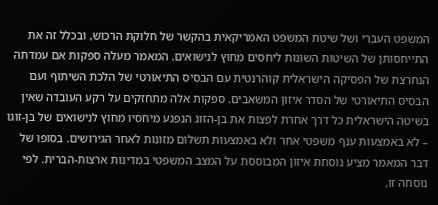המשפט העברי ושל שיטת המשפט האמריקאית בהקשר של חלוקת הרכוש, ובכלל זה את התייחסותן של השיטות השונות ליחסים מחוץ לנישואים. המאמר מעלה ספקות אם עמדתה הנחרצת של הפסיקה הישראלית קוהרנטית עם הבסיס התיאורטי של הלכת השיתוף ועם הבסיס התיאורטי של הסדר איזון המשאבים. ספקות אלה מתחזקים על רקע העובדה שאין בשיטה הישראלית כל דרך אחרת לפצות את בן-הזוג הנפגע מיחסיו מחוץ לנישואים של בן-זוגו – לא באמצעות ענף משפטי אחר ולא באמצעות תשלום מזונות לאחר הגירושים. בסופו של דבר המאמר מציע נוסחת איזון המבוססת על המצב המשפטי במדינות ארצות-הברית. לפי נוסחה זו,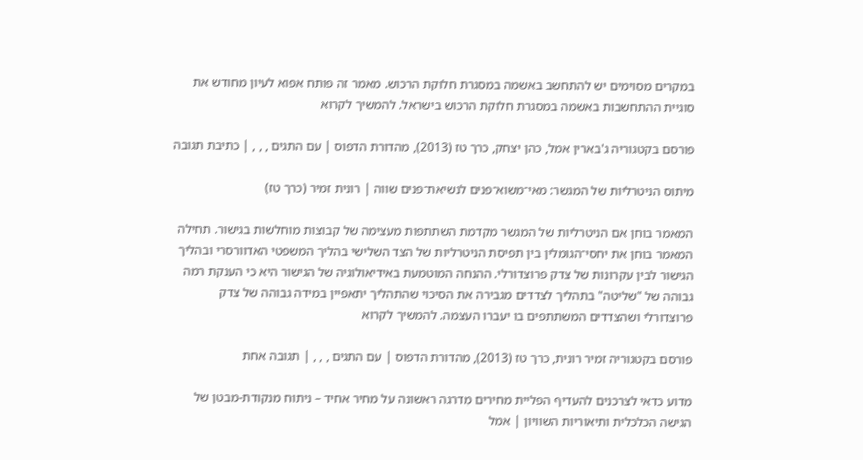במקרים מסוימים יש להתחשב באשמה במסגרת חלוקת הרכוש. מאמר זה פותח אפוא לעיון מחודש את סוגיית ההתחשבות באשמה במסגרת חלוקת הרכוש בישראל. להמשיך לקרוא

פורסם בקטגוריה ג'בארין אמל, כהן יצחק, כרך טז (2013), מהדורת הדפוס | עם התגים , , , | כתיבת תגובה

מיתוס הניטרליות של המגשר: מאי־משוא־פנים לנשיאת־פנים שווה | רונית זמיר (כרך טז)

המאמר בוחן אם הניטרליות של המגשר מקדמת השתתפות מעצימה של קבוצות מוחלשות בגישור. תחילה המאמר בוחן את יחסי־הגומלין בין תפיסת הניטרליות של הצד השלישי בהליך המשפטי האדוורסרי ובהליך הגישור לבין עקרונות של צדק פרוצדורלי. ההנחה המוטמעת באידיאולוגיה של הגישור היא כי הענקת רמה גבוהה של "שליטה" בתהליך לצדדים מגבירה את הסיכוי שהתהליך יתאפיין במידה גבוהה של צדק פרוצדורלי ושהצדדים המשתתפים בו יעברו העצמה. להמשיך לקרוא

פורסם בקטגוריה זמיר רונית, כרך טז (2013), מהדורת הדפוס | עם התגים , , , | תגובה אחת

מדוע כדאי לצרכנים להעדיף הפליית מחירים מִדרגה ראשונה על מחיר אחיד – ניתוח מנקודת-מבטן של הגישה הכלכלית ותיאוריות השוויון | אמל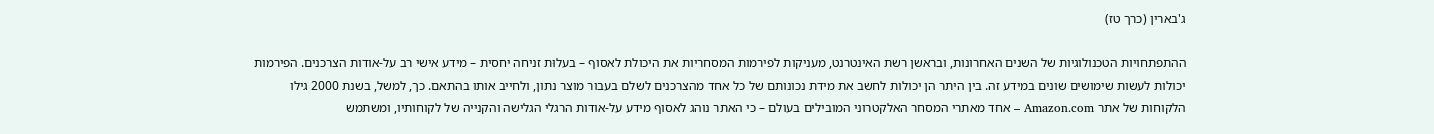ג'בארין (כרך טז)

ההתפתחויות הטכנולוגיות של השנים האחרונות, ובראשן רשת האינטרנט, מעניקות לפירמות המסחריות את היכולת לאסוף – בעלוּת זניחה יחסית – מידע אישי רב על-אודות הצרכנים. הפירמות יכולות לעשות שימושים שונים במידע זה. בין היתר הן יכולות לחשב את מידת נכונותם של כל אחד מהצרכנים לשלם בעבור מוצר נתון, ולחייב אותו בהתאם. כך, למשל, בשנת 2000 גילו הלקוחות של אתר Amazon.com – אחד מאתרי המסחר האלקטרוני המובילים בעולם – כי האתר נוהג לאסוף מידע על-אודות הרגלי הגלישה והקנייה של לקוחותיו, ומשתמש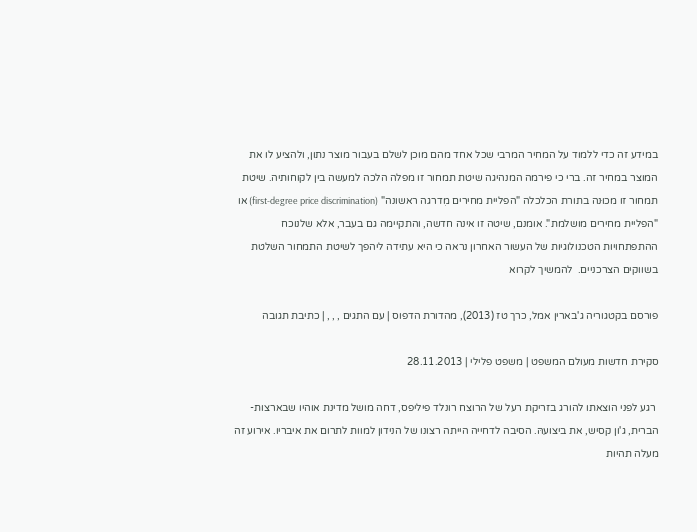במידע זה כדי ללמוד על המחיר המרבי שכל אחד מהם מוכן לשלם בעבור מוצר נתון, ולהציע לו את המוצר במחיר זה. ברי כי פירמה המנהיגה שיטת תמחור זו מפלה הלכה למעשה בין לקוחותיה. שיטת תמחור זו מכוּנה בתורת הכלכלה "הפליית מחירים מִדרגה ראשונה" (first-degree price discrimination) או "הפליית מחירים מושלמת". אומנם, שיטה זו אינה חדשה, והתקיימה גם בעבר, אלא שלנוכח ההתפתחויות הטכנולוגיות של העשור האחרון נראה כי היא עתידה ליהפך לשיטת התמחור השלטת בשווקים הצרכניים.  להמשיך לקרוא

פורסם בקטגוריה ג'בארין אמל, כרך טז (2013), מהדורת הדפוס | עם התגים , , , | כתיבת תגובה

סקירת חדשות מעולם המשפט | משפט פלילי | 28.11.2013

 רגע לפני הוצאתו להורג בזריקת רעל של הרוצח רונלד פיליפס, דחה מושל מדינת אוהיו שבארצות-הברית, ג'ון קסיש, את ביצועהּ. הסיבה לדחייה הייתה רצונו של הנידון למוות לתרום את איבריו. אירוע זה מעלה תהיות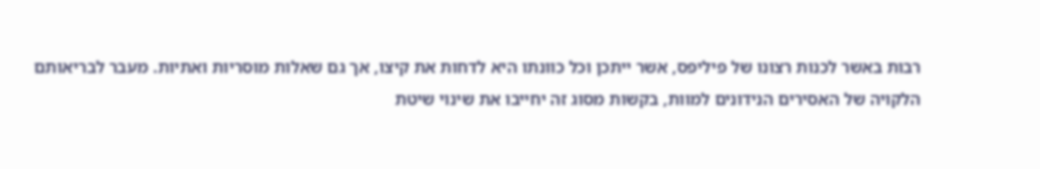רבות באשר לכנות רצונו של פיליפס, אשר ייתכן וכל כוונתו היא לדחות את קיצו, אך גם שאלות מוסריות ואתיות. מעבר לבריאותם הלקויה של האסירים הנידונים למוות, בקשות מסוג זה יחייבו את שינוי שיטת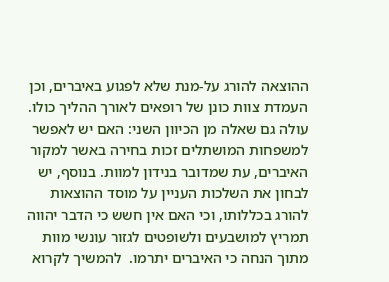ההוצאה להורג על-מנת שלא לפגוע באיברים, וכן העמדת צוות כונן של רופאים לאורך ההליך כולו. עולה גם שאלה מן הכיוון השני: האם יש לאפשר למשפחות המושתלים זכות בחירה באשר למקור האיברים, עת שמדובר בנידון למוות. בנוסף, יש לבחון את השלכות העניין על מוסד ההוצאות להורג בכללותו, וכי האם אין חשש כי הדבר יהווה תמריץ למושבעים ולשופטים לגזור עונשי מוות מתוך הנחה כי האיברים יתרמו.  להמשיך לקרוא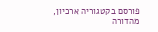פורסם בקטגוריה ארכיון, מהדורה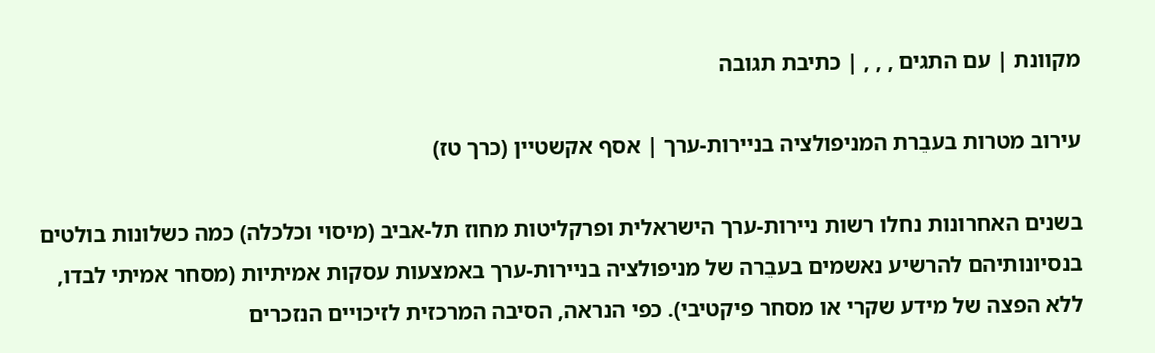מקוונת | עם התגים , , , | כתיבת תגובה

עירוב מטרות בעבֵרת המניפולציה בניירות-ערך | אסף אקשטיין (כרך טז)

בשנים האחרונות נחלו רשות ניירות-ערך הישראלית ופרקליטות מחוז תל-אביב (מיסוי וכלכלה) כמה כשלונות בולטים בנסיונותיהם להרשיע נאשמים בעבֵרה של מניפולציה בניירות-ערך באמצעות עסקות אמיתיות (מסחר אמיתי לבדו, ללא הפצה של מידע שקרי או מסחר פיקטיבי). כפי הנראה, הסיבה המרכזית לזיכויים הנזכרים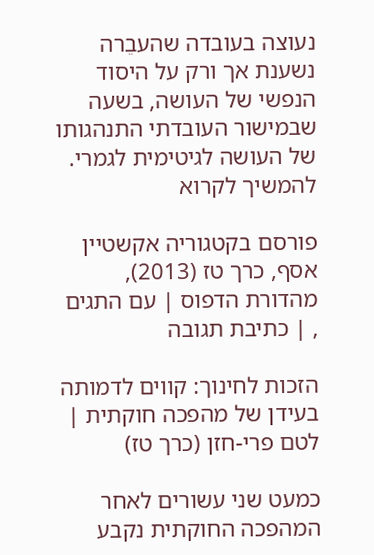נעוצה בעובדה שהעבֵרה נשענת אך ורק על היסוד הנפשי של העושה, בשעה שבמישור העובדתי התנהגותו של העושה לגיטימית לגמרי.  להמשיך לקרוא

פורסם בקטגוריה אקשטיין אסף, כרך טז (2013), מהדורת הדפוס | עם התגים , | כתיבת תגובה

הזכות לחינוך: קווים לדמותה בעידן של מהפכה חוקתית | לטם פרי-חזן (כרך טז)

כמעט שני עשורים לאחר המהפכה החוקתית נקבע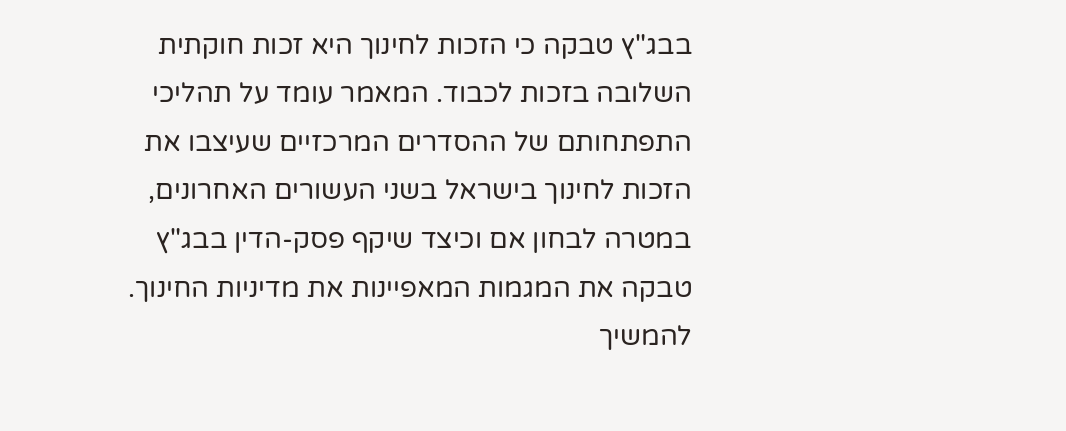בבג"ץ טבקה כי הזכות לחינוך היא זכות חוקתית השלובה בזכות לכבוד. המאמר עומד על תהליכי התפתחותם של ההסדרים המרכזיים שעיצבו את הזכות לחינוך בישראל בשני העשורים האחרונים, במטרה לבחון אם וכיצד שיקף פסק-הדין בבג"ץ טבקה את המגמות המאפיינות את מדיניות החינוך. להמשיך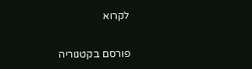לקרוא

פורסם בקטגוריה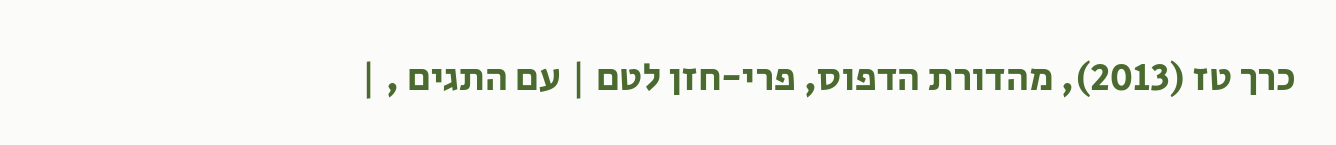כרך טז (2013), מהדורת הדפוס, פרי-חזן לטם | עם התגים , |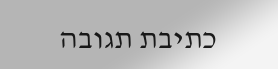כתיבת תגובה